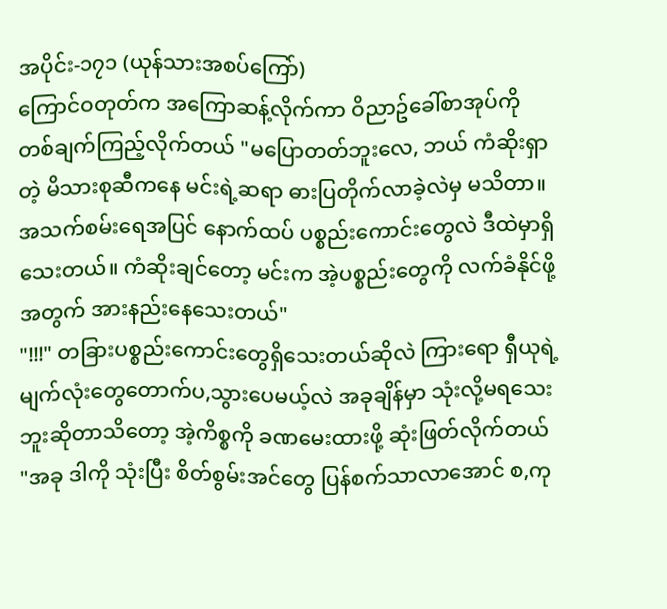အပိုင်း-၁၇၁ (ယုန်သားအစပ်ကြော်)
ကြောင်ဝတုတ်က အကြောဆန့်လိုက်ကာ ဝိညာဥ်ခေါ်စာအုပ်ကို တစ်ချက်ကြည့်လိုက်တယ် "မပြောတတ်ဘူးလေ, ဘယ် ကံဆိုးရှာတဲ့ မိသားစုဆီကနေ မင်းရဲ့ဆရာ ဓားပြတိုက်လာခဲ့လဲမှ မသိတာ။ အသက်စမ်းရေအပြင် နောက်ထပ် ပစ္စည်းကောင်းတွေလဲ ဒီထဲမှာရှိသေးတယ်။ ကံဆိုးချင်တော့ မင်းက အဲ့ပစ္စည်းတွေကို လက်ခံနိုင်ဖို့အတွက် အားနည်းနေသေးတယ်"
"!!!" တခြားပစ္စည်းကောင်းတွေရှိသေးတယ်ဆိုလဲ ကြားရော ရှီယုရဲ့ မျက်လုံးတွေတောက်ပ,သွားပေမယ့်လဲ အခုချိန်မှာ သုံးလို့မရသေးဘူးဆိုတာသိတော့ အဲ့ကိစ္စကို ခဏမေးထားဖို့ ဆုံးဖြတ်လိုက်တယ် "အခု ဒါကို သုံးပြီး စိတ်စွမ်းအင်တွေ ပြန်စက်သာလာအောင် စ,ကု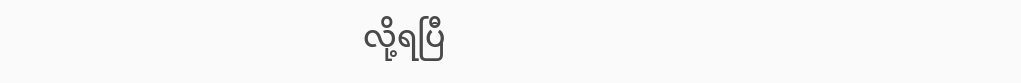လို့ရပြီ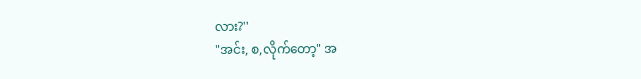လား?''
"အင်း, စ,လိုက်တော့" အ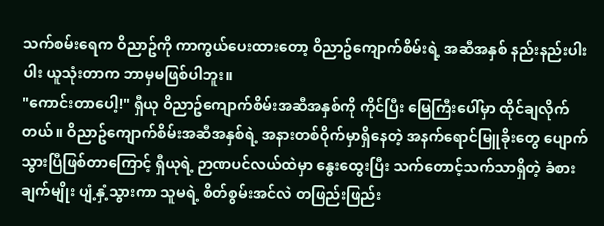သက်စမ်းရေက ဝိညာဥ်ကို ကာကွယ်ပေးထားတော့ ဝိညာဥ်ကျောက်စိမ်းရဲ့ အဆီအနှစ် နည်းနည်းပါးပါး ယူသုံးတာက ဘာမှမဖြစ်ပါဘူး။
"ကောင်းတာပေါ့!" ရှီယု ဝိညာဥ်ကျောက်စိမ်းအဆီအနှစ်ကို ကိုင်ပြီး မြေကြီးပေါ်မှာ ထိုင်ချလိုက်တယ်။ ဝိညာဥ်ကျောက်စိမ်းအဆီအနှစ်ရဲ့ အနားတစ်ဝိုက်မှာရှိနေတဲ့ အနက်ရောင်မြူခိုးတွေ ပျောက်သွားပြီဖြစ်တာကြောင့် ရှီယုရဲ့ ဉာဏပင်လယ်ထဲမှာ နွေးထွေးပြီး သက်တောင့်သက်သာရှိတဲ့ ခံစားချက်မျိုး ပျံ့နှံ့သွားကာ သူမရဲ့ စိတ်စွမ်းအင်လဲ တဖြည်းဖြည်း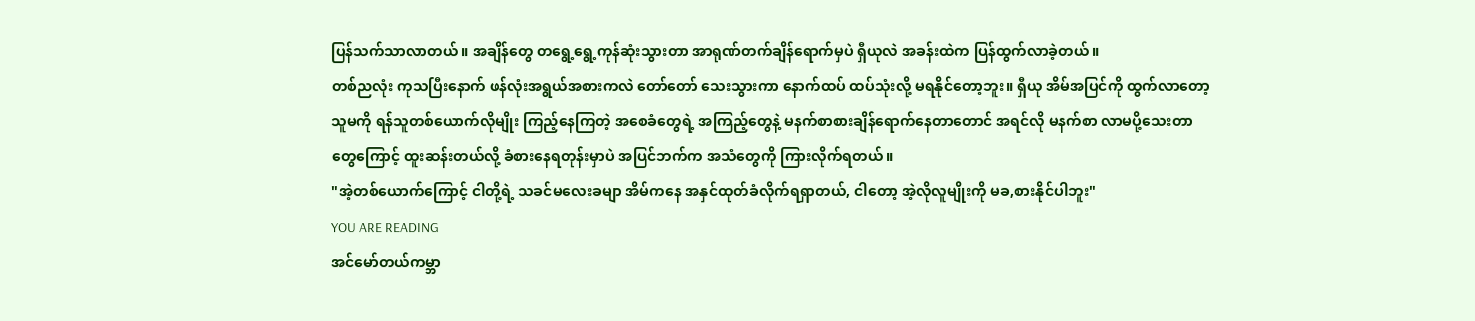ပြန်သက်သာလာတယ်။ အချိန်တွေ တရွေ့ရွေ့ကုန်ဆုံးသွားတာ အာရုဏ်တက်ချိန်ရောက်မှပဲ ရှီယုလဲ အခန်းထဲက ပြန်ထွက်လာခဲ့တယ်။
တစ်ညလုံး ကုသပြီးနောက် ဖန်လုံးအရွယ်အစားကလဲ တော်တော် သေးသွားကာ နောက်ထပ် ထပ်သုံးလို့ မရနိုင်တော့ဘူး။ ရှီယု အိမ်အပြင်ကို ထွက်လာတော့ သူမကို ရန်သူတစ်ယောက်လိုမျိုး ကြည့်နေကြတဲ့ အစေခံတွေရဲ့ အကြည့်တွေနဲ့ မနက်စာစားချိန်ရောက်နေတာတောင် အရင်လို မနက်စာ လာမပို့သေးတာတွေကြောင့် ထူးဆန်းတယ်လို့ ခံစားနေရတုန်းမှာပဲ အပြင်ဘက်က အသံတွေကို ကြားလိုက်ရတယ်။
"အဲ့တစ်ယောက်ကြောင့် ငါတို့ရဲ့ သခင်မလေးခမျာ အိမ်ကနေ အနှင်ထုတ်ခံလိုက်ရရှာတယ်, ငါတော့ အဲ့လိုလူမျိုးကို မခ,စားနိုင်ပါဘူး"
YOU ARE READING
အင်မော်တယ်ကမ္ဘာ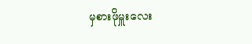မှစားဖိုမှူးလေး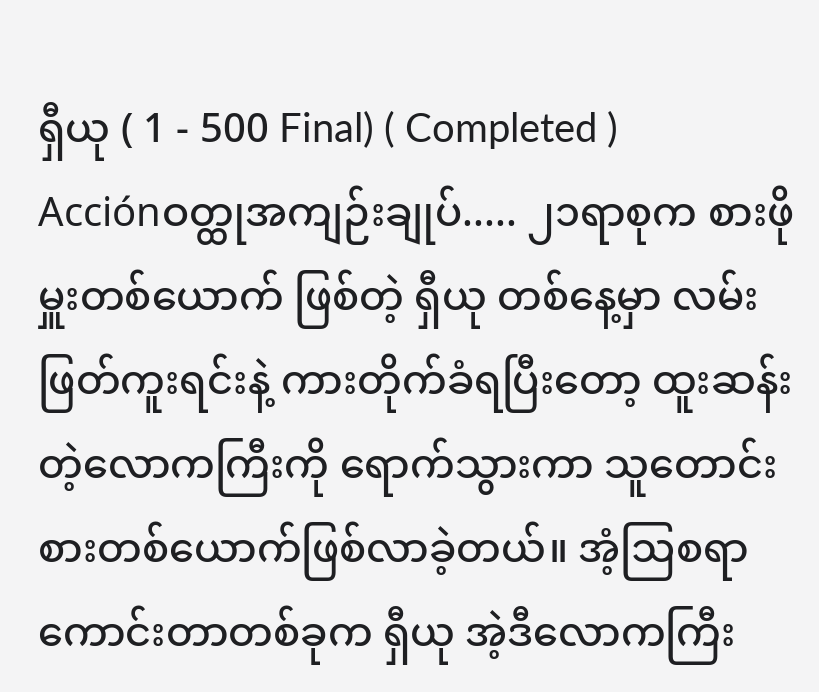ရှီယု ( 1 - 500 Final) ( Completed )
Acciónဝတ္ထုအကျဉ်းချုပ်..... ၂၁ရာစုက စားဖိုမှူးတစ်ယောက် ဖြစ်တဲ့ ရှီယု တစ်နေ့မှာ လမ်းဖြတ်ကူးရင်းနဲ့ ကားတိုက်ခံရပြီးတော့ ထူးဆန်းတဲ့လောကကြီးကို ရောက်သွားကာ သူတောင်းစားတစ်ယောက်ဖြစ်လာခဲ့တယ်။ အံ့ဩစရာကောင်းတာတစ်ခုက ရှီယု အဲ့ဒီလောကကြီး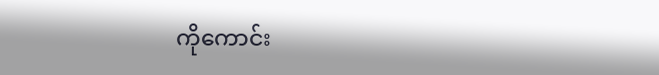ကိုကောင်း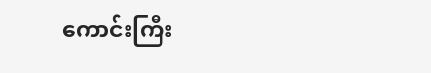ကောင်းကြီး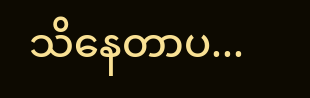သိနေတာပ...